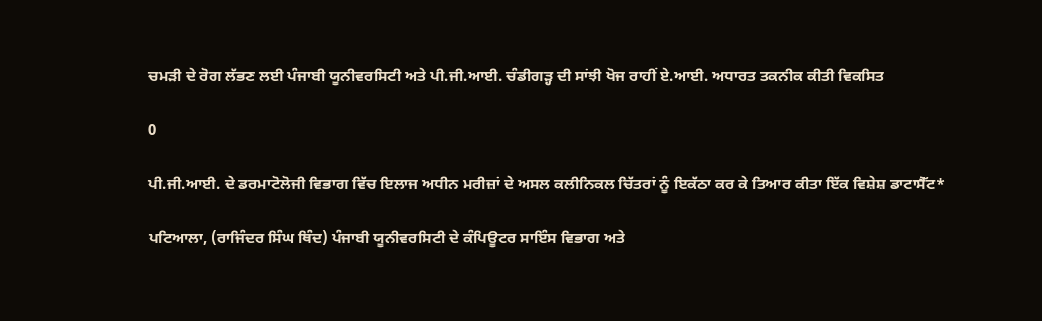ਚਮੜੀ ਦੇ ਰੋਗ ਲੱਭਣ ਲਈ ਪੰਜਾਬੀ ਯੂਨੀਵਰਸਿਟੀ ਅਤੇ ਪੀ.ਜੀ.ਆਈ. ਚੰਡੀਗੜ੍ਹ ਦੀ ਸਾਂਝੀ ਖੋਜ ਰਾਹੀਂ ਏ.ਆਈ. ਅਧਾਰਤ ਤਕਨੀਕ ਕੀਤੀ ਵਿਕਸਿਤ

0

ਪੀ.ਜੀ.ਆਈ. ਦੇ ਡਰਮਾਟੋਲੋਜੀ ਵਿਭਾਗ ਵਿੱਚ ਇਲਾਜ ਅਧੀਨ ਮਰੀਜ਼ਾਂ ਦੇ ਅਸਲ ਕਲੀਨਿਕਲ ਚਿੱਤਰਾਂ ਨੂੰ ਇਕੱਠਾ ਕਰ ਕੇ ਤਿਆਰ ਕੀਤਾ ਇੱਕ ਵਿਸ਼ੇਸ਼ ਡਾਟਾਸੈੱਟ*

ਪਟਿਆਲਾ, (ਰਾਜਿੰਦਰ ਸਿੰਘ ਥਿੰਦ) ਪੰਜਾਬੀ ਯੂਨੀਵਰਸਿਟੀ ਦੇ ਕੰਪਿਊਟਰ ਸਾਇੰਸ ਵਿਭਾਗ ਅਤੇ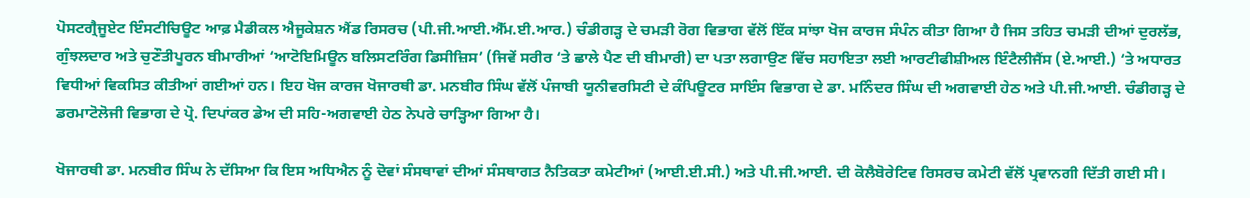ਪੋਸਟਗ੍ਰੈਜੂਏਟ ਇੰਸਟੀਚਿਊਟ ਆਫ਼ ਮੈਡੀਕਲ ਐਜੂਕੇਸ਼ਨ ਐਂਡ ਰਿਸਰਚ (ਪੀ.ਜੀ.ਆਈ.ਐੱਮ.ਈ.ਆਰ.) ਚੰਡੀਗੜ੍ਹ ਦੇ ਚਮੜੀ ਰੋਗ ਵਿਭਾਗ ਵੱਲੋਂ ਇੱਕ ਸਾਂਝਾ ਖੋਜ ਕਾਰਜ ਸੰਪੰਨ ਕੀਤਾ ਗਿਆ ਹੈ ਜਿਸ ਤਹਿਤ ਚਮੜੀ ਦੀਆਂ ਦੁਰਲੱਭ, ਗੁੰਝਲਦਾਰ ਅਤੇ ਚੁਣੌਤੀਪੂਰਨ ਬੀਮਾਰੀਆਂ ‘ਆਟੋਇਮਿਊਨ ਬਲਿਸਟਰਿੰਗ ਡਿਸੀਜ਼ਿਸ’ (ਜਿਵੇਂ ਸਰੀਰ ‘ਤੇ ਛਾਲੇ ਪੈਣ ਦੀ ਬੀਮਾਰੀ) ਦਾ ਪਤਾ ਲਗਾਉਣ ਵਿੱਚ ਸਹਾਇਤਾ ਲਈ ਆਰਟੀਫੀਸ਼ੀਅਲ ਇੰਟੈਲੀਜੈਂਸ (ਏ.ਆਈ.) ‘ਤੇ ਅਧਾਰਤ ਵਿਧੀਆਂ ਵਿਕਸਿਤ ਕੀਤੀਆਂ ਗਈਆਂ ਹਨ। ਇਹ ਖੋਜ ਕਾਰਜ ਖੋਜਾਰਥੀ ਡਾ. ਮਨਬੀਰ ਸਿੰਘ ਵੱਲੋਂ ਪੰਜਾਬੀ ਯੂਨੀਵਰਸਿਟੀ ਦੇ ਕੰਪਿਊਟਰ ਸਾਇੰਸ ਵਿਭਾਗ ਦੇ ਡਾ. ਮਨਿੰਦਰ ਸਿੰਘ ਦੀ ਅਗਵਾਈ ਹੇਠ ਅਤੇ ਪੀ.ਜੀ.ਆਈ. ਚੰਡੀਗੜ੍ਹ ਦੇ ਡਰਮਾਟੋਲੋਜੀ ਵਿਭਾਗ ਦੇ ਪ੍ਰੋ. ਦਿਪਾਂਕਰ ਡੇਅ ਦੀ ਸਹਿ-ਅਗਵਾਈ ਹੇਠ ਨੇਪਰੇ ਚਾੜ੍ਹਿਆ ਗਿਆ ਹੈ।

ਖੋਜਾਰਥੀ ਡਾ. ਮਨਬੀਰ ਸਿੰਘ ਨੇ ਦੱਸਿਆ ਕਿ ਇਸ ਅਧਿਐਨ ਨੂੰ ਦੋਵਾਂ ਸੰਸਥਾਵਾਂ ਦੀਆਂ ਸੰਸਥਾਗਤ ਨੈਤਿਕਤਾ ਕਮੇਟੀਆਂ (ਆਈ.ਈ.ਸੀ.) ਅਤੇ ਪੀ.ਜੀ.ਆਈ. ਦੀ ਕੋਲੈਬੋਰੇਟਿਵ ਰਿਸਰਚ ਕਮੇਟੀ ਵੱਲੋਂ ਪ੍ਰਵਾਨਗੀ ਦਿੱਤੀ ਗਈ ਸੀ।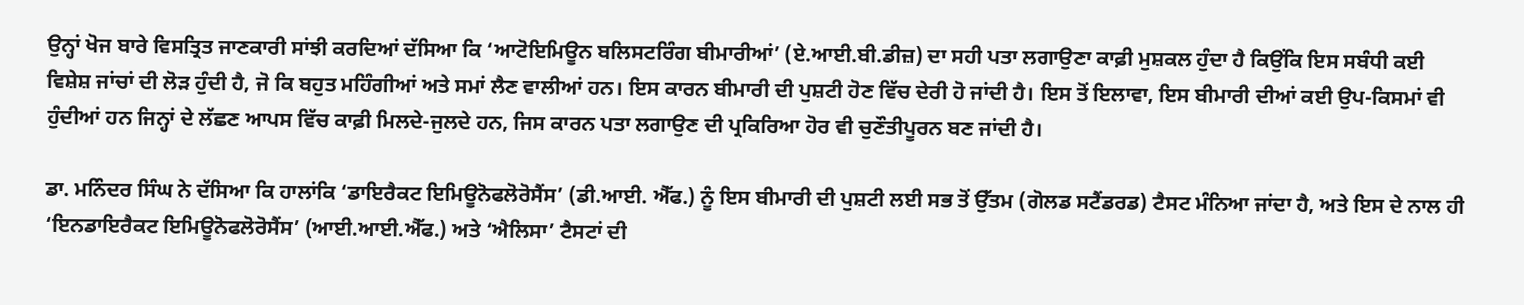ਉਨ੍ਹਾਂ ਖੋਜ ਬਾਰੇ ਵਿਸਤ੍ਰਿਤ ਜਾਣਕਾਰੀ ਸਾਂਝੀ ਕਰਦਿਆਂ ਦੱਸਿਆ ਕਿ ‘ਆਟੋਇਮਿਊਨ ਬਲਿਸਟਰਿੰਗ ਬੀਮਾਰੀਆਂ’ (ਏ.ਆਈ.ਬੀ.ਡੀਜ਼) ਦਾ ਸਹੀ ਪਤਾ ਲਗਾਉਣਾ ਕਾਫ਼ੀ ਮੁਸ਼ਕਲ ਹੁੰਦਾ ਹੈ ਕਿਉਂਕਿ ਇਸ ਸਬੰਧੀ ਕਈ ਵਿਸ਼ੇਸ਼ ਜਾਂਚਾਂ ਦੀ ਲੋੜ ਹੁੰਦੀ ਹੈ, ਜੋ ਕਿ ਬਹੁਤ ਮਹਿੰਗੀਆਂ ਅਤੇ ਸਮਾਂ ਲੈਣ ਵਾਲੀਆਂ ਹਨ। ਇਸ ਕਾਰਨ ਬੀਮਾਰੀ ਦੀ ਪੁਸ਼ਟੀ ਹੋਣ ਵਿੱਚ ਦੇਰੀ ਹੋ ਜਾਂਦੀ ਹੈ। ਇਸ ਤੋਂ ਇਲਾਵਾ, ਇਸ ਬੀਮਾਰੀ ਦੀਆਂ ਕਈ ਉਪ-ਕਿਸਮਾਂ ਵੀ ਹੁੰਦੀਆਂ ਹਨ ਜਿਨ੍ਹਾਂ ਦੇ ਲੱਛਣ ਆਪਸ ਵਿੱਚ ਕਾਫ਼ੀ ਮਿਲਦੇ-ਜੁਲਦੇ ਹਨ, ਜਿਸ ਕਾਰਨ ਪਤਾ ਲਗਾਉਣ ਦੀ ਪ੍ਰਕਿਰਿਆ ਹੋਰ ਵੀ ਚੁਣੌਤੀਪੂਰਨ ਬਣ ਜਾਂਦੀ ਹੈ।

ਡਾ. ਮਨਿੰਦਰ ਸਿੰਘ ਨੇ ਦੱਸਿਆ ਕਿ ਹਾਲਾਂਕਿ ‘ਡਾਇਰੈਕਟ ਇਮਿਊਨੋਫਲੋਰੋਸੈਂਸ’ (ਡੀ.ਆਈ. ਐੱਫ.) ਨੂੰ ਇਸ ਬੀਮਾਰੀ ਦੀ ਪੁਸ਼ਟੀ ਲਈ ਸਭ ਤੋਂ ਉੱਤਮ (ਗੋਲਡ ਸਟੈਂਡਰਡ) ਟੈਸਟ ਮੰਨਿਆ ਜਾਂਦਾ ਹੈ, ਅਤੇ ਇਸ ਦੇ ਨਾਲ ਹੀ ‘ਇਨਡਾਇਰੈਕਟ ਇਮਿਊਨੋਫਲੋਰੋਸੈਂਸ’ (ਆਈ.ਆਈ.ਐੱਫ.) ਅਤੇ ‘ਐਲਿਸਾ’ ਟੈਸਟਾਂ ਦੀ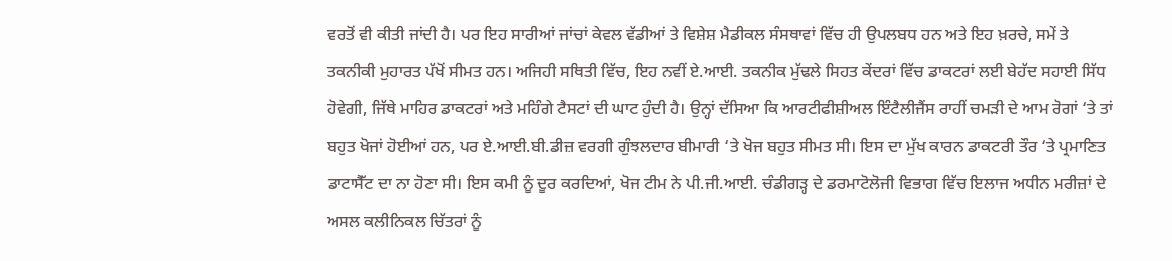ਵਰਤੋਂ ਵੀ ਕੀਤੀ ਜਾਂਦੀ ਹੈ। ਪਰ ਇਹ ਸਾਰੀਆਂ ਜਾਂਚਾਂ ਕੇਵਲ ਵੱਡੀਆਂ ਤੇ ਵਿਸ਼ੇਸ਼ ਮੈਡੀਕਲ ਸੰਸਥਾਵਾਂ ਵਿੱਚ ਹੀ ਉਪਲਬਧ ਹਨ ਅਤੇ ਇਹ ਖ਼ਰਚੇ, ਸਮੇਂ ਤੇ ਤਕਨੀਕੀ ਮੁਹਾਰਤ ਪੱਖੋਂ ਸੀਮਤ ਹਨ। ਅਜਿਹੀ ਸਥਿਤੀ ਵਿੱਚ, ਇਹ ਨਵੀਂ ਏ.ਆਈ. ਤਕਨੀਕ ਮੁੱਢਲੇ ਸਿਹਤ ਕੇਂਦਰਾਂ ਵਿੱਚ ਡਾਕਟਰਾਂ ਲਈ ਬੇਹੱਦ ਸਹਾਈ ਸਿੱਧ ਹੋਵੇਗੀ, ਜਿੱਥੇ ਮਾਹਿਰ ਡਾਕਟਰਾਂ ਅਤੇ ਮਹਿੰਗੇ ਟੈਸਟਾਂ ਦੀ ਘਾਟ ਹੁੰਦੀ ਹੈ। ਉਨ੍ਹਾਂ ਦੱਸਿਆ ਕਿ ਆਰਟੀਫੀਸ਼ੀਅਲ ਇੰਟੈਲੀਜੈਂਸ ਰਾਹੀਂ ਚਮੜੀ ਦੇ ਆਮ ਰੋਗਾਂ ‘ਤੇ ਤਾਂ ਬਹੁਤ ਖੋਜਾਂ ਹੋਈਆਂ ਹਨ, ਪਰ ਏ.ਆਈ.ਬੀ.ਡੀਜ਼ ਵਰਗੀ ਗੁੰਝਲਦਾਰ ਬੀਮਾਰੀ ‘ਤੇ ਖੋਜ ਬਹੁਤ ਸੀਮਤ ਸੀ। ਇਸ ਦਾ ਮੁੱਖ ਕਾਰਨ ਡਾਕਟਰੀ ਤੌਰ ‘ਤੇ ਪ੍ਰਮਾਣਿਤ ਡਾਟਾਸੈੱਟ ਦਾ ਨਾ ਹੋਣਾ ਸੀ। ਇਸ ਕਮੀ ਨੂੰ ਦੂਰ ਕਰਦਿਆਂ, ਖੋਜ ਟੀਮ ਨੇ ਪੀ.ਜੀ.ਆਈ. ਚੰਡੀਗੜ੍ਹ ਦੇ ਡਰਮਾਟੋਲੋਜੀ ਵਿਭਾਗ ਵਿੱਚ ਇਲਾਜ ਅਧੀਨ ਮਰੀਜ਼ਾਂ ਦੇ ਅਸਲ ਕਲੀਨਿਕਲ ਚਿੱਤਰਾਂ ਨੂੰ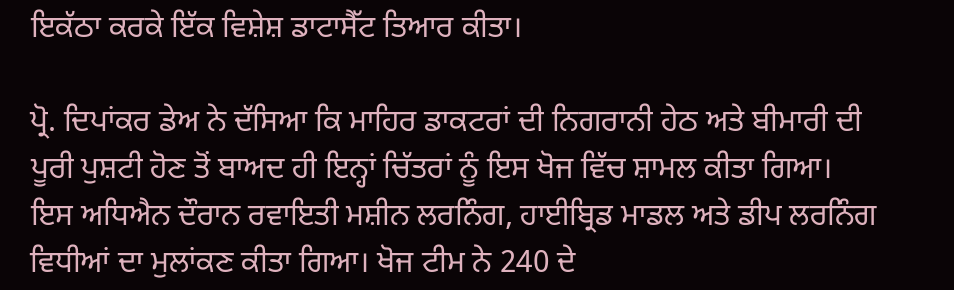ਇਕੱਠਾ ਕਰਕੇ ਇੱਕ ਵਿਸ਼ੇਸ਼ ਡਾਟਾਸੈੱਟ ਤਿਆਰ ਕੀਤਾ।

ਪ੍ਰੋ. ਦਿਪਾਂਕਰ ਡੇਅ ਨੇ ਦੱਸਿਆ ਕਿ ਮਾਹਿਰ ਡਾਕਟਰਾਂ ਦੀ ਨਿਗਰਾਨੀ ਹੇਠ ਅਤੇ ਬੀਮਾਰੀ ਦੀ ਪੂਰੀ ਪੁਸ਼ਟੀ ਹੋਣ ਤੋਂ ਬਾਅਦ ਹੀ ਇਨ੍ਹਾਂ ਚਿੱਤਰਾਂ ਨੂੰ ਇਸ ਖੋਜ ਵਿੱਚ ਸ਼ਾਮਲ ਕੀਤਾ ਗਿਆ। ਇਸ ਅਧਿਐਨ ਦੌਰਾਨ ਰਵਾਇਤੀ ਮਸ਼ੀਨ ਲਰਨਿੰਗ, ਹਾਈਬ੍ਰਿਡ ਮਾਡਲ ਅਤੇ ਡੀਪ ਲਰਨਿੰਗ ਵਿਧੀਆਂ ਦਾ ਮੁਲਾਂਕਣ ਕੀਤਾ ਗਿਆ। ਖੋਜ ਟੀਮ ਨੇ 240 ਦੇ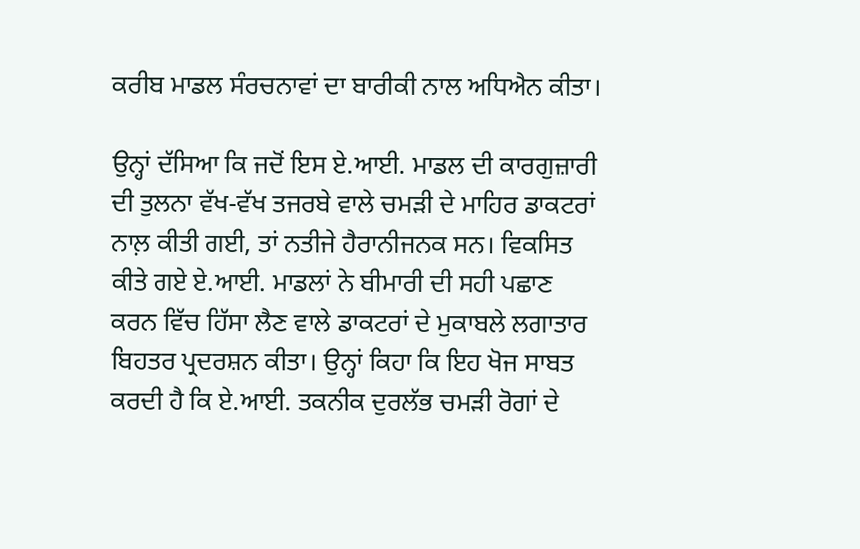ਕਰੀਬ ਮਾਡਲ ਸੰਰਚਨਾਵਾਂ ਦਾ ਬਾਰੀਕੀ ਨਾਲ ਅਧਿਐਨ ਕੀਤਾ।

ਉਨ੍ਹਾਂ ਦੱਸਿਆ ਕਿ ਜਦੋਂ ਇਸ ਏ.ਆਈ. ਮਾਡਲ ਦੀ ਕਾਰਗੁਜ਼ਾਰੀ ਦੀ ਤੁਲਨਾ ਵੱਖ-ਵੱਖ ਤਜਰਬੇ ਵਾਲੇ ਚਮੜੀ ਦੇ ਮਾਹਿਰ ਡਾਕਟਰਾਂ ਨਾਲ਼ ਕੀਤੀ ਗਈ, ਤਾਂ ਨਤੀਜੇ ਹੈਰਾਨੀਜਨਕ ਸਨ। ਵਿਕਸਿਤ ਕੀਤੇ ਗਏ ਏ.ਆਈ. ਮਾਡਲਾਂ ਨੇ ਬੀਮਾਰੀ ਦੀ ਸਹੀ ਪਛਾਣ ਕਰਨ ਵਿੱਚ ਹਿੱਸਾ ਲੈਣ ਵਾਲੇ ਡਾਕਟਰਾਂ ਦੇ ਮੁਕਾਬਲੇ ਲਗਾਤਾਰ ਬਿਹਤਰ ਪ੍ਰਦਰਸ਼ਨ ਕੀਤਾ। ਉਨ੍ਹਾਂ ਕਿਹਾ ਕਿ ਇਹ ਖੋਜ ਸਾਬਤ ਕਰਦੀ ਹੈ ਕਿ ਏ.ਆਈ. ਤਕਨੀਕ ਦੁਰਲੱਭ ਚਮੜੀ ਰੋਗਾਂ ਦੇ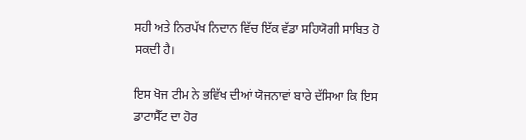ਸਹੀ ਅਤੇ ਨਿਰਪੱਖ ਨਿਦਾਨ ਵਿੱਚ ਇੱਕ ਵੱਡਾ ਸਹਿਯੋਗੀ ਸਾਬਿਤ ਹੋ ਸਕਦੀ ਹੈ।

ਇਸ ਖੋਜ ਟੀਮ ਨੇ ਭਵਿੱਖ ਦੀਆਂ ਯੋਜਨਾਵਾਂ ਬਾਰੇ ਦੱਸਿਆ ਕਿ ਇਸ ਡਾਟਾਸੈੱਟ ਦਾ ਹੋਰ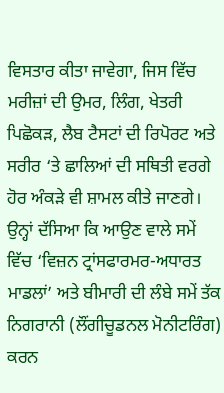ਵਿਸਤਾਰ ਕੀਤਾ ਜਾਵੇਗਾ, ਜਿਸ ਵਿੱਚ ਮਰੀਜ਼ਾਂ ਦੀ ਉਮਰ, ਲਿੰਗ, ਖੇਤਰੀ ਪਿਛੋਕੜ, ਲੈਬ ਟੈਸਟਾਂ ਦੀ ਰਿਪੋਰਟ ਅਤੇ ਸਰੀਰ ‘ਤੇ ਛਾਲਿਆਂ ਦੀ ਸਥਿਤੀ ਵਰਗੇ ਹੋਰ ਅੰਕੜੇ ਵੀ ਸ਼ਾਮਲ ਕੀਤੇ ਜਾਣਗੇ। ਉਨ੍ਹਾਂ ਦੱਸਿਆ ਕਿ ਆਉਣ ਵਾਲੇ ਸਮੇਂ ਵਿੱਚ ‘ਵਿਜ਼ਨ ਟ੍ਰਾਂਸਫਾਰਮਰ-ਅਧਾਰਤ ਮਾਡਲਾਂ’ ਅਤੇ ਬੀਮਾਰੀ ਦੀ ਲੰਬੇ ਸਮੇਂ ਤੱਕ ਨਿਗਰਾਨੀ (ਲੌਂਗੀਚੂਡਨਲ ਮੋਨੀਟਰਿੰਗ) ਕਰਨ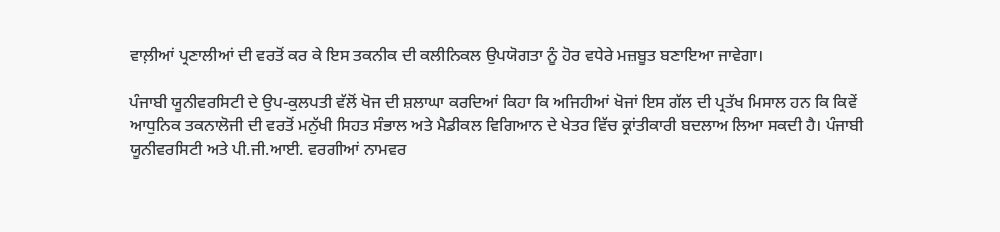ਵਾਲ਼ੀਆਂ ਪ੍ਰਣਾਲੀਆਂ ਦੀ ਵਰਤੋਂ ਕਰ ਕੇ ਇਸ ਤਕਨੀਕ ਦੀ ਕਲੀਨਿਕਲ ਉਪਯੋਗਤਾ ਨੂੰ ਹੋਰ ਵਧੇਰੇ ਮਜ਼ਬੂਤ ਬਣਾਇਆ ਜਾਵੇਗਾ।

ਪੰਜਾਬੀ ਯੂਨੀਵਰਸਿਟੀ ਦੇ ਉਪ-ਕੁਲਪਤੀ ਵੱਲੋਂ ਖੋਜ ਦੀ ਸ਼ਲਾਘਾ ਕਰਦਿਆਂ ਕਿਹਾ ਕਿ ਅਜਿਹੀਆਂ ਖੋਜਾਂ ਇਸ ਗੱਲ ਦੀ ਪ੍ਰਤੱਖ ਮਿਸਾਲ ਹਨ ਕਿ ਕਿਵੇਂ ਆਧੁਨਿਕ ਤਕਨਾਲੋਜੀ ਦੀ ਵਰਤੋਂ ਮਨੁੱਖੀ ਸਿਹਤ ਸੰਭਾਲ ਅਤੇ ਮੈਡੀਕਲ ਵਿਗਿਆਨ ਦੇ ਖੇਤਰ ਵਿੱਚ ਕ੍ਰਾਂਤੀਕਾਰੀ ਬਦਲਾਅ ਲਿਆ ਸਕਦੀ ਹੈ। ਪੰਜਾਬੀ ਯੂਨੀਵਰਸਿਟੀ ਅਤੇ ਪੀ.ਜੀ.ਆਈ. ਵਰਗੀਆਂ ਨਾਮਵਰ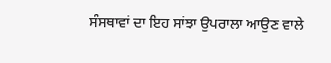ਸੰਸਥਾਵਾਂ ਦਾ ਇਹ ਸਾਂਝਾ ਉਪਰਾਲਾ ਆਉਣ ਵਾਲੇ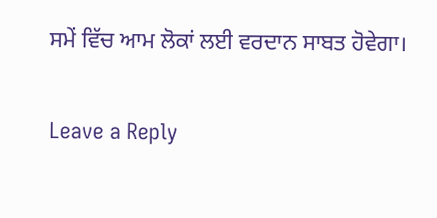ਸਮੇਂ ਵਿੱਚ ਆਮ ਲੋਕਾਂ ਲਈ ਵਰਦਾਨ ਸਾਬਤ ਹੋਵੇਗਾ।

Leave a Reply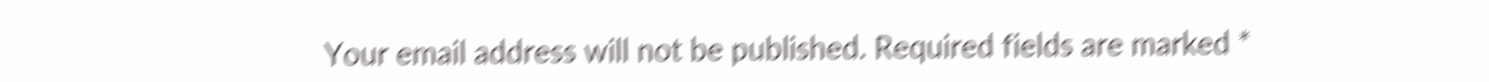Your email address will not be published. Required fields are marked *